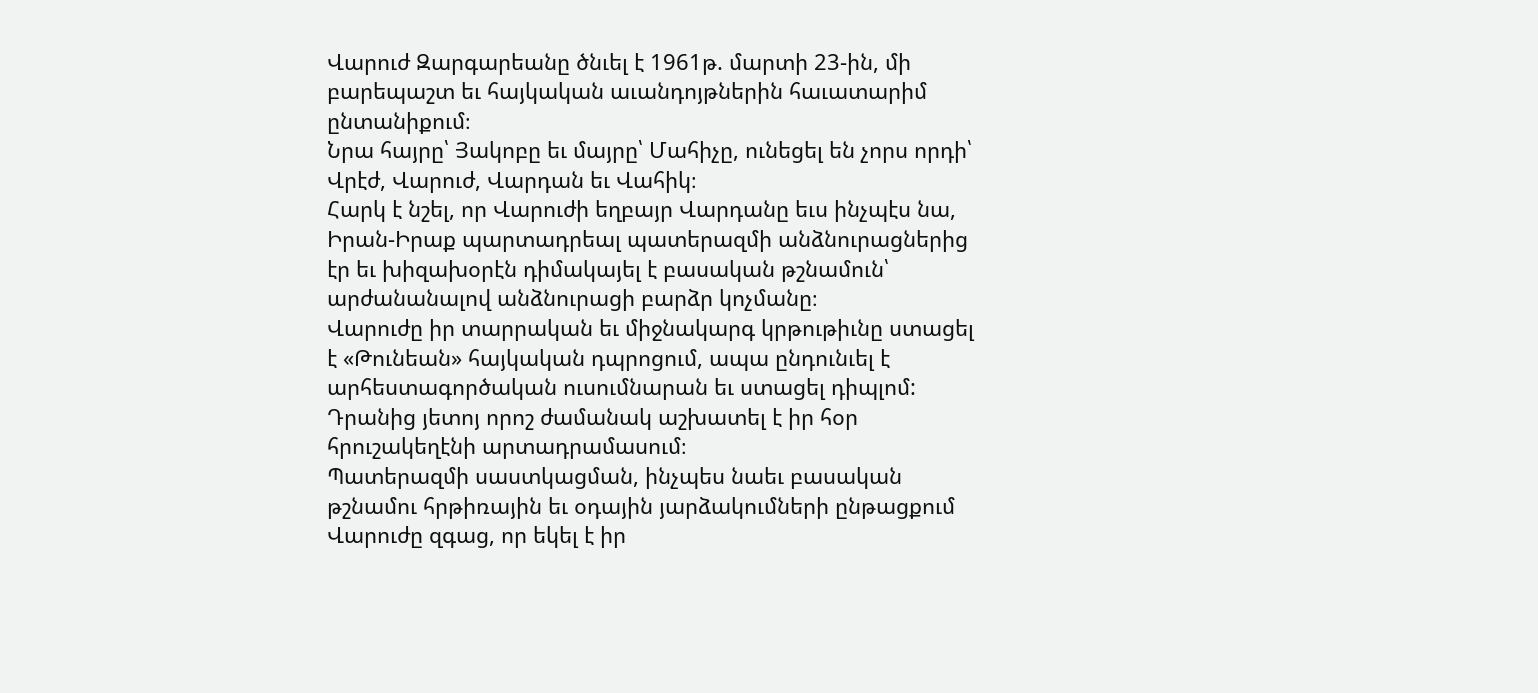Վարուժ Զարգարեանը ծնւել է 1961թ. մարտի 23-ին, մի բարեպաշտ եւ հայկական աւանդոյթներին հաւատարիմ ընտանիքում։
Նրա հայրը՝ Յակոբը եւ մայրը՝ Մահիչը, ունեցել են չորս որդի՝ Վրէժ, Վարուժ, Վարդան եւ Վահիկ։
Հարկ է նշել, որ Վարուժի եղբայր Վարդանը եւս ինչպէս նա, Իրան-Իրաք պարտադրեալ պատերազմի անձնուրացներից էր եւ խիզախօրէն դիմակայել է բասական թշնամուն՝ արժանանալով անձնուրացի բարձր կոչմանը։
Վարուժը իր տարրական եւ միջնակարգ կրթութիւնը ստացել է «Թունեան» հայկական դպրոցում, ապա ընդունւել է արհեստագործական ուսումնարան եւ ստացել դիպլոմ: Դրանից յետոյ որոշ ժամանակ աշխատել է իր հօր հրուշակեղէնի արտադրամասում։
Պատերազմի սաստկացման, ինչպես նաեւ բասական թշնամու հրթիռային եւ օդային յարձակումների ընթացքում Վարուժը զգաց, որ եկել է իր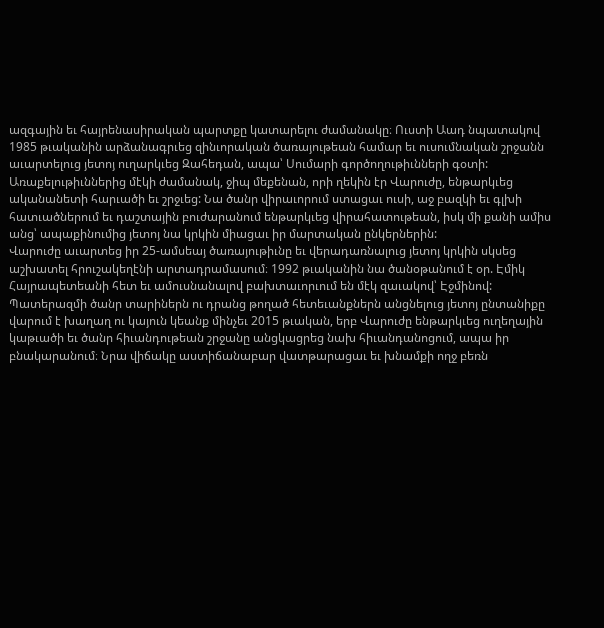ազգային եւ հայրենասիրական պարտքը կատարելու ժամանակը։ Ուստի Աադ նպատակով 1985 թւականին արձանագրւեց զինւորական ծառայութեան համար եւ ուսումնական շրջանն աւարտելուց յետոյ ուղարկւեց Զահեդան, ապա՝ Սումարի գործողութիւնների գօտի:
Առաքելութիւններից մէկի ժամանակ, ջիպ մեքենան, որի ղեկին էր Վարուժը, ենթարկւեց ականանետի հարւածի եւ շրջւեց: Նա ծանր վիրաւորում ստացաւ ուսի, աջ բազկի եւ գլխի հատւածներում եւ դաշտային բուժարանում ենթարկւեց վիրահատութեան, իսկ մի քանի ամիս անց՝ ապաքինումից յետոյ նա կրկին միացաւ իր մարտական ընկերներին:
Վարուժը աւարտեց իր 25-ամսեայ ծառայութիւնը եւ վերադառնալուց յետոյ կրկին սկսեց աշխատել հրուշակեղէնի արտադրամասում։ 1992 թւականին նա ծանօթանում է օր. Էմիկ Հայրապետեանի հետ եւ ամուսնանալով բախտաւորւում են մէկ զաւակով՝ Էջմինով:
Պատերազմի ծանր տարիներն ու դրանց թողած հետեւանքներն անցնելուց յետոյ ընտանիքը վարում է խաղաղ ու կայուն կեանք մինչեւ 2015 թւական, երբ Վարուժը ենթարկւեց ուղեղային կաթւածի եւ ծանր հիւանդութեան շրջանը անցկացրեց նախ հիւանդանոցում, ապա իր բնակարանում։ Նրա վիճակը աստիճանաբար վատթարացաւ եւ խնամքի ողջ բեռն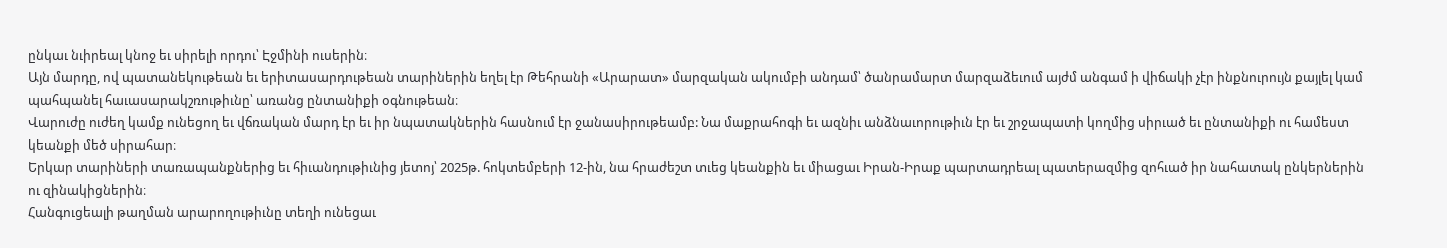ընկաւ նւիրեալ կնոջ եւ սիրելի որդու՝ Էջմինի ուսերին։
Այն մարդը, ով պատանեկութեան եւ երիտասարդութեան տարիներին եղել էր Թեհրանի «Արարատ» մարզական ակումբի անդամ՝ ծանրամարտ մարզաձեւում այժմ անգամ ի վիճակի չէր ինքնուրույն քայլել կամ պահպանել հաւասարակշռութիւնը՝ առանց ընտանիքի օգնութեան։
Վարուժը ուժեղ կամք ունեցող եւ վճռական մարդ էր եւ իր նպատակներին հասնում էր ջանասիրութեամբ: Նա մաքրահոգի եւ ազնիւ անձնաւորութիւն էր եւ շրջապատի կողմից սիրւած եւ ընտանիքի ու համեստ կեանքի մեծ սիրահար։
Երկար տարիների տառապանքներից եւ հիւանդութիւնից յետոյ՝ 2025թ. հոկտեմբերի 12-ին, նա հրաժեշտ տւեց կեանքին եւ միացաւ Իրան-Իրաք պարտադրեալ պատերազմից զոհւած իր նահատակ ընկերներին ու զինակիցներին։
Հանգուցեալի թաղման արարողութիւնը տեղի ունեցաւ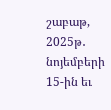շաբաթ, 2025թ․ նոյեմբերի 15-ին եւ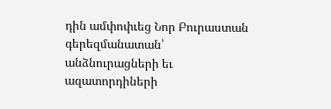դին ամփոփւեց Նոր Բուրաստան գերեզմանատան՝ անձնուրացների եւ ազատորդիների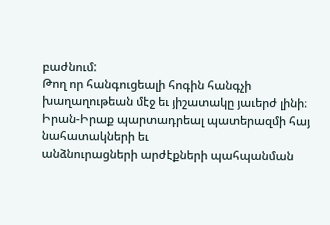բաժնում:
Թող որ հանգուցեալի հոգին հանգչի խաղաղութեան մէջ եւ յիշատակը յաւերժ լինի։
Իրան-Իրաք պարտադրեալ պատերազմի հայ նահատակների եւ
անձնուրացների արժէքների պահպանման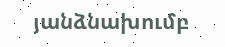յանձնախումբ